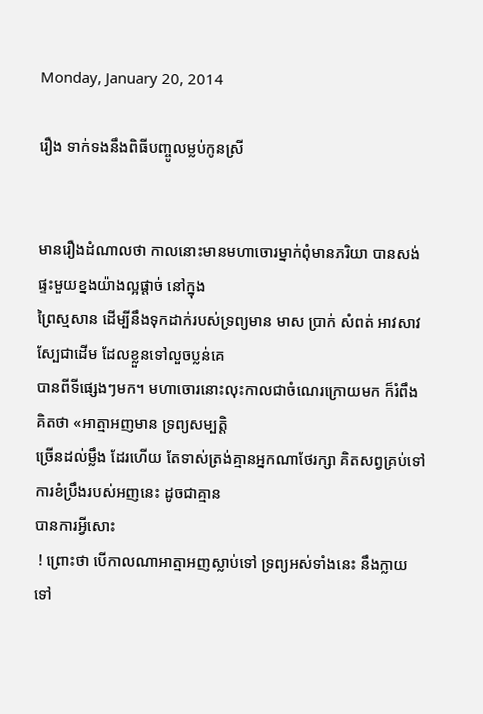Monday, January 20, 2014

រឿង ទាក់ទងនឹងពិធីបញ្ចូលម្លប់កូនស្រី


មានរឿងដំណាលថា កាលនោះមានមហាចោរម្នាក់ពុំមានភរិយា បានសង់ផ្ទះមួយខ្នងយ៉ាងល្អផ្ដាច់ នៅក្នុង
ព្រៃស្មសាន ដើម្បីនឹងទុកដាក់របស់ទ្រព្យមាន មាស ប្រាក់ សំពត់ អាវសាវស្បែជាដើម ដែលខ្លួនទៅលួចប្លន់គេ
បានពីទីផ្សេងៗមក។ មហាចោរនោះលុះកាលជាចំណេរក្រោយមក ក៏រំពឹងគិតថា «អាត្មាអញមាន ទ្រព្យសម្បត្ដិ
ច្រើនដល់ម្លឹង ដែរហើយ តែទាស់ត្រង់គ្មានអ្នកណាថែរក្សា គិតសព្វគ្រប់ទៅការខំប្រឹងរបស់អញនេះ ដូចជាគ្មាន
បានការអ្វីសោះ
 ! ព្រោះថា បើកាលណាអាត្មាអញស្លាប់ទៅ ទ្រព្យអស់ទាំងនេះ នឹងក្លាយទៅ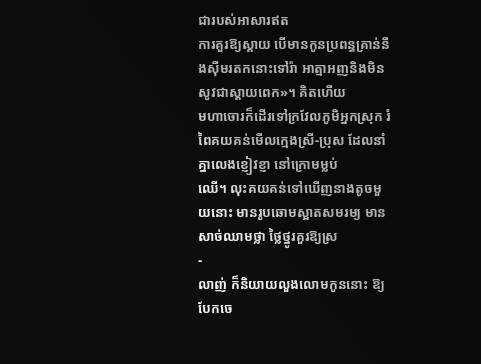ជារបស់អាសារឥត
ការគួរឱ្យស្ដាយ បើមានកូនប្រពន្ធគ្រាន់នឹងស៊ីមរតកនោះទៅរ៉ា អាត្មាអញនិងមិនសូវជាស្ដាយពេក»។ គិតហើយ
មហាចោរក៏ដើរទៅក្រវែលភូមិអ្នកស្រុក រំពៃគយគន់មើលក្មេងស្រី-ប្រុស ដែលនាំគ្នាលេងខ្ញៀវខ្ញា នៅក្រោមម្លប់
ឈើ។ លុះគយគន់ទៅឃើញនាងតូចមួយនោះ មានរូបឆោមស្អាតសមរម្យ មានសាច់ឈាមថ្លា ថ្លៃថ្នូរគួរឱ្យស្រ
-
លាញ់ ក៏និយាយលួងលោមកូននោះ ឱ្យបែកចេ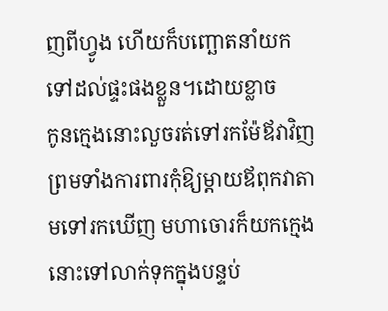ញពីហ្វូង ហើយក៏បញ្ឆោតនាំយកទៅដល់ផ្ទះផងខ្លួន។ដោយខ្លាច
កូនក្មេងនោះលួចរត់ទៅរកម៉ែឪវាវិញ ព្រមទាំងការពារកុំឱ្យម្ដាយឪពុកវាតាមទៅរកឃើញ មហាចោរក៏យកក្មេង
នោះទៅលាក់ទុកក្នុងបន្ទប់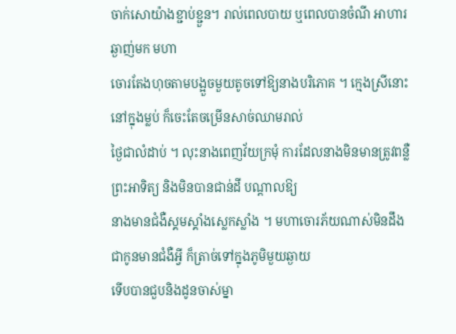ចាក់សោយ៉ាងខ្ជាប់ខ្ជួន។ រាល់ពេលបាយ ឬពេលបានចំណី អាហារឆ្ងាញ់មក មហា
ចោរតែងហុចតាមបង្អួចមួយតូចទៅឱ្យនាងបរិភោគ ។ ក្មេងស្រីនោះនៅក្នុងម្លប់ ក៏ចេះតែចម្រើនសាច់ឈាមរាល់
ថ្ងៃជាលំដាប់ ។ លុះនាងពេញវ័យក្រមុំ ការដែលនាងមិនមានត្រូវពន្លឺព្រះអាទិត្យ និងមិនបានជាន់ដី បណ្ដាលឱ្យ
នាងមានជំងឺស្គមស្គាំងស្លេកស្លាំង ។ មហាចោរភ័យណាស់មិនដឹងជាកូនមានជំងឺអ្វី ក៏ត្រាច់ទៅក្នុងភូមិមួយឆ្ងាយ
ទើបបានជួបនិងដូនចាស់ម្នា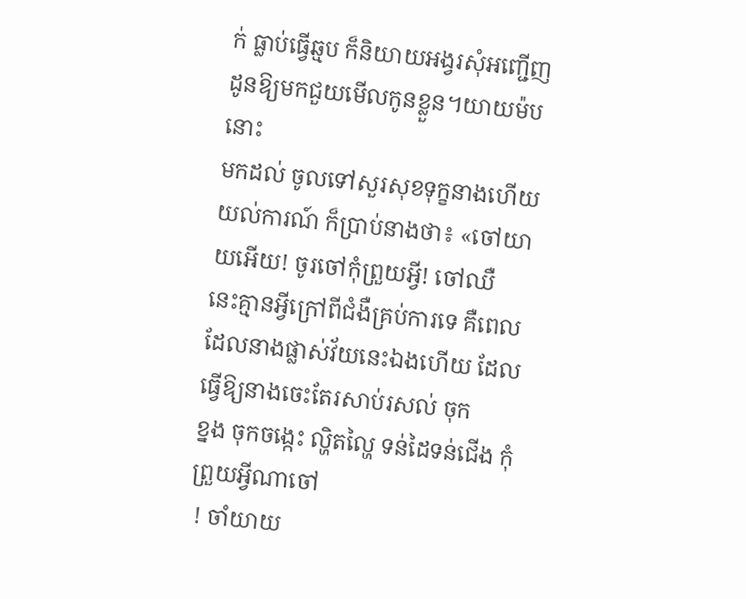ក់ ធ្លាប់ធ្វើឆ្មប ក៏និយាយអង្វរសុំអញ្ជើញដូនឱ្យមកជួយមើលកូនខ្លួន។យាយម៉បនោះ
មកដល់ ចូលទៅសួរសុខទុក្ខនាងហើយយល់ការណ៍ ក៏ប្រាប់នាងថា៖ «ចៅយាយអើយ! ចូរចៅកុំព្រួយអ្វី! ចៅឈឺ
នេះគ្មានអ្វីក្រៅពីជំងឺគ្រប់ការទេ គឺពេលដែលនាងផ្លាស់វ័យនេះឯងហើយ ដែលធ្វើឱ្យនាងចេះតែរសាប់រសល់ ចុក
ខ្នង ចុកចង្កេះ ល្ហិតល្ហៃ ទន់ដៃទន់ជើង កុំព្រួយអ្វីណាចៅ
 ! ចាំយាយ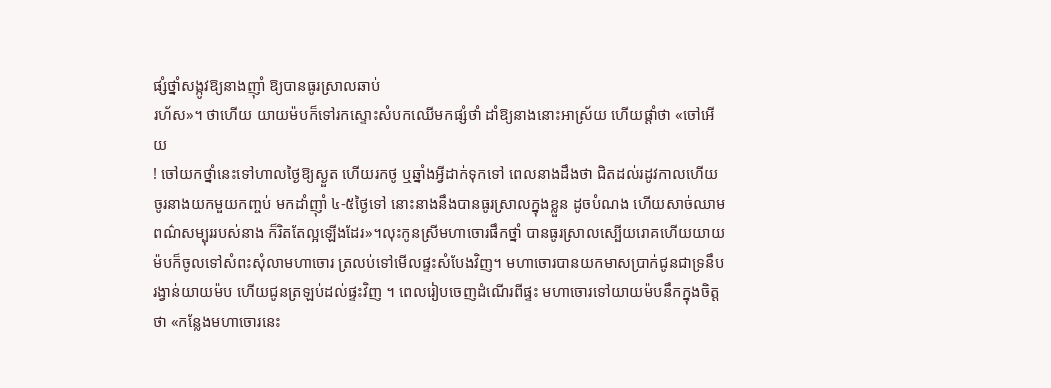ផ្សំថ្នាំសង្កូវឱ្យនាងញ៉ាំ ឱ្យបានធូរស្រាលឆាប់
រហ័ស»។ ថាហើយ យាយម៉បក៏ទៅរកស្ទោះសំបកឈើមកផ្សំថាំ ដាំឱ្យនាងនោះអាស្រ័យ ហើយផ្ដាំថា «ចៅអើយ
! ចៅយកថ្នាំនេះទៅហាលថ្ងៃឱ្យស្ងួត ហើយរកថូ ឬឆ្នាំងអ្វីដាក់ទុកទៅ ពេលនាងដឹងថា ជិតដល់រដូវកាលហើយ
ចូរនាងយកមួយកញ្ចប់ មកដាំញ៉ាំ ៤-៥ថ្ងៃទៅ នោះនាងនឹងបានធូរស្រាលក្នុងខ្លួន ដូចបំណង ហើយសាច់ឈាម
ពណ៌សម្បុររបស់នាង ក៏រិតតែល្អឡើងដែរ»។លុះកូនស្រីមហាចោរផឹកថ្នាំ បានធូរស្រាលស្បើយរោគហើយយាយ
ម៉បក៏ចូលទៅសំពះសុំលាមហាចោរ ត្រលប់ទៅមើលផ្ទះសំបែងវិញ។ មហាចោរបានយកមាសប្រាក់ជូនជាទ្រនឹប
រង្វាន់យាយម៉ប ហើយជូនត្រឡប់ដល់ផ្ទះវិញ ។ ពេលរៀបចេញដំណើរពីផ្ទះ មហាចោរទៅយាយម៉បនឹកក្នុងចិត្ដ
ថា «កន្លែងមហាចោរនេះ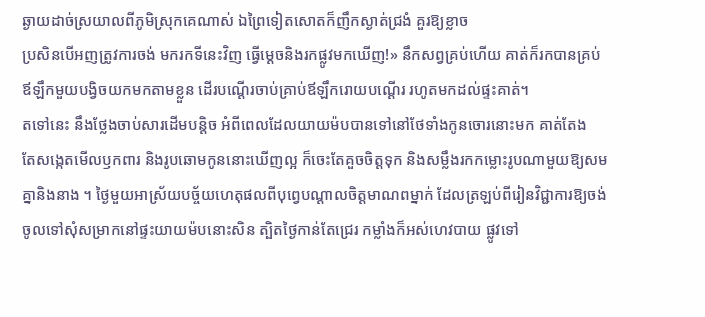ឆ្ងាយដាច់ស្រយាលពីភូមិស្រុកគេណាស់ ឯព្រៃទៀតសោតក៏ញឹកស្ងាត់ជ្រងំ គួរឱ្យខ្លាច
ប្រសិនបើអញត្រូវការចង់ មករកទីនេះវិញ ធ្វើម្ដេចនិងរកផ្លូវមកឃើញ!» នឹកសព្វគ្រប់ហើយ គាត់ក៏រកបានគ្រប់
ឪឡឹកមួយបង្វិចយកមកតាមខ្លួន ដើរបណ្ដើរចាប់គ្រាប់ឪឡឹករោយបណ្ដើរ រហូតមកដល់ផ្ទះគាត់។
តទៅនេះ នឹងថ្លែងចាប់សារដើមបន្ដិច អំពីពេលដែលយាយម៉បបានទៅនៅថែទាំងកូនចោរនោះមក គាត់តែង
តែសង្កេតមើលឫកពារ និងរូបឆោមកូននោះឃើញល្អ ក៏ចេះតែគួចចិត្ដទុក និងសម្លឹងរកកម្លោះរូបណាមួយឱ្យសម
គ្នានិងនាង ។ ថ្ងៃមួយអាស្រ័យបច្ច័យហេតុផលពីបុព្វេបណ្ដាលចិត្ដមាណពម្នាក់ ដែលត្រឡប់ពីរៀនវិជ្ជាការឱ្យចង់
ចូលទៅសុំសម្រាកនៅផ្ទះយាយម៉បនោះសិន ត្បិតថ្ងៃកាន់តែជ្រេរ កម្លាំងក៏អស់ហេវបាយ ផ្លូវទៅ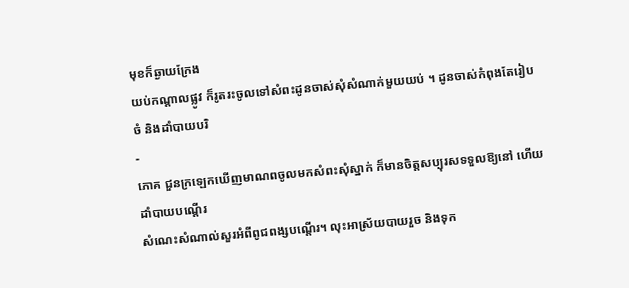មុខក៏ឆ្ងាយក្រែង
យប់កណ្ដាលផ្លូវ ក៏រូតរះចូលទៅសំពះដូនចាស់សុំសំណាក់មួយយប់ ។ ដូនចាស់កំពុងតែរៀបចំ និងដាំបាយបរិ
-
ភោគ ជួនក្រឡេកឃើញមាណពចូលមកសំពះសុំស្នាក់ ក៏មានចិត្ដសប្បុរសទទួលឱ្យនៅ ហើយដាំបាយបណ្ដើរ
សំណេះសំណាល់សួរអំពីពូជពង្សបណ្ដើរ។ លុះអាស្រ័យបាយរួច និងទុក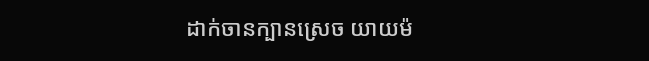ដាក់ចានក្បានស្រេច យាយម៉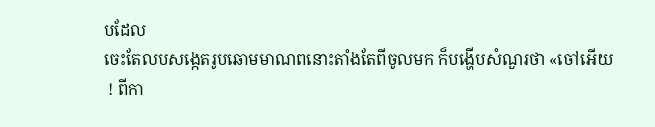បដែល
ចេះតែលបសង្កេតរូបឆោមមាណពនោះតាំងតែពីចូលមក ក៏បង្ហើបសំណួរថា «ចៅអើយ
 ! ពីកា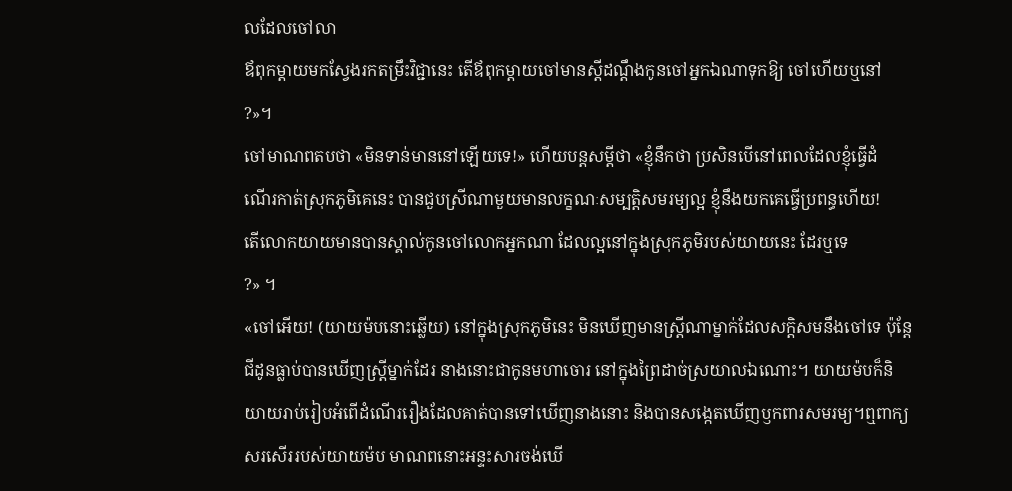លដែលចៅលា
ឪពុកម្ដាយមកស្វែងរកតម្រឹះវិជ្ជានេះ តើឪពុកម្ដាយចៅមានស្ដីដណ្ដឹងកូនចៅអ្នកឯណាទុកឱ្យ ចៅហើយឬនៅ
?»។
ចៅមាណពតបថា «មិនទាន់មាននៅឡើយទេ!» ហើយបន្ដសម្ដីថា «ខ្ញុំនឹកថា ប្រសិនបើនៅពេលដែលខ្ញុំធ្វើដំ
ណើរកាត់ស្រុកភូមិគេនេះ បានជួបស្រីណាមួយមានលក្ខណៈសម្បត្ដិសមរម្យល្អ ខ្ញុំនឹងយកគេធ្វើប្រពន្ធហើយ!
តើលោកយាយមានបានស្គាល់កូនចៅលោកអ្នកណា ដែលល្អនៅក្នុងស្រុកភូមិរបស់យាយនេះ ដែរឬទេ
?» ។
«ចៅអើយ! (យាយម៉បនោះឆ្លើយ) នៅក្នុងស្រុកភូមិនេះ មិនឃើញមានស្ដ្រីណាម្នាក់ដែលសក្ដិសមនឹងចៅទេ ប៉ុន្ដែ
ជីដូនធ្លាប់បានឃើញស្ដ្រីម្នាក់ដែរ នាងនោះជាកូនមហាចោរ នៅក្នុងព្រៃដាច់ស្រយាលឯណោះ។ យាយម៉បក៏និ
យាយរាប់រៀបអំពើដំណើររឿងដែលគាត់បានទៅឃើញនាងនោះ និងបានសង្កេតឃើញឫកពារសមរម្យ។ឮពាក្យ
សរសើររបស់យាយម៉ប មាណពនោះអន្ទះសារចង់ឃើ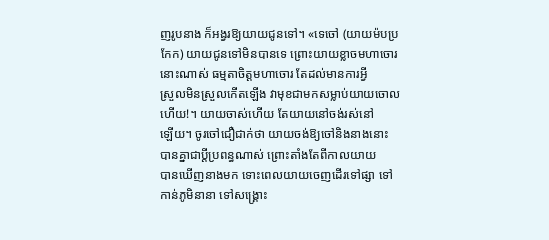ញរូបនាង ក៏អង្វរឱ្យយាយជូនទៅ។ «ទេចៅ (យាយម៉បប្រ
កែក) យាយជូនទៅមិនបានទេ ព្រោះយាយខ្លាចមហាចោរនោះណាស់ ធម្មតាចិត្ដមហាចោរ តែដល់មានការអ្វី
ស្រួលមិនស្រួលកើតឡើង វាមុខជាមកសម្លាប់យាយចោលហើយ!។ យាយចាស់ហើយ តែយាយនៅចង់រស់នៅ
ឡើយ។ ចូរចៅជឿជាក់ថា យាយចង់ឱ្យចៅនិងនាងនោះ បានគ្នាជាប្ដីប្រពន្ធណាស់ ព្រោះតាំងតែពីកាលយាយ
បានឃើញនាងមក ទោះពេលយាយចេញដើរទៅផ្សា ទៅកាន់ភូមិនានា ទៅសង្គ្រោះ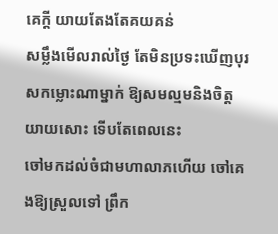គេក្ដី យាយតែងតែគយគន់
សម្លឹងមើលរាល់ថ្ងៃ តែមិនប្រទះឃើញបុរសកម្លោះណាម្នាក់ ឱ្យសមល្មមនិងចិត្ដ យាយសោះ ទើបតែពេលនេះ
ចៅមកដល់ចំជាមហាលាភហើយ ចៅគេងឱ្យស្រួលទៅ ព្រឹក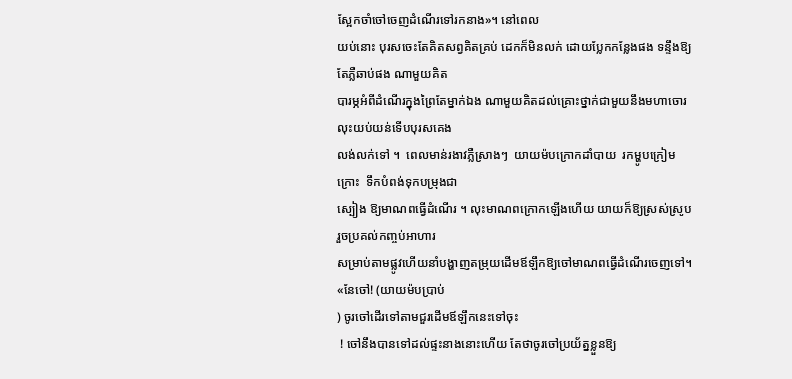ស្អែកចាំចៅចេញដំណើរទៅរកនាង»។ នៅពេល
យប់នោះ បុរសចេះតែគិតសព្វគិតគ្រប់ ដេកក៏មិនលក់ ដោយប្លែកកន្លែងផង ទន្ទឹងឱ្យតែភ្លឺឆាប់ផង ណាមួយគិត
បារម្ភអំពីដំណើរក្នុងព្រៃតែម្នាក់ឯង ណាមួយគិតដល់គ្រោះថ្នាក់ជាមួយនឹងមហាចោរ លុះយប់យន់ទើបបុរសគេង
លង់លក់ទៅ ។  ពេលមាន់រងាវភ្លឺស្រាងៗ  យាយម៉បក្រោកដាំបាយ  រកម្ហូបក្រៀមក្រោះ  ទឹកបំពង់ទុកបម្រុងជា
ស្បៀង ឱ្យមាណពធ្វើដំណើរ ។ លុះមាណពក្រោកឡើងហើយ យាយក៏ឱ្យស្រស់ស្រូប រួចប្រគល់កញ្ចប់អាហារ
សម្រាប់តាមផ្លូវហើយនាំបង្ហាញតម្រុយដើមឪឡឹកឱ្យចៅមាណពធ្វើដំណើរចេញទៅ។ «នែចៅ! (យាយម៉បប្រាប់
) ចូរចៅដើរទៅតាមជួរដើមឪឡឹកនេះទៅចុះ
 ! ចៅនឹងបានទៅដល់ផ្ទះនាងនោះហើយ តែថាចូរចៅប្រយ័ត្នខ្លួនឱ្យ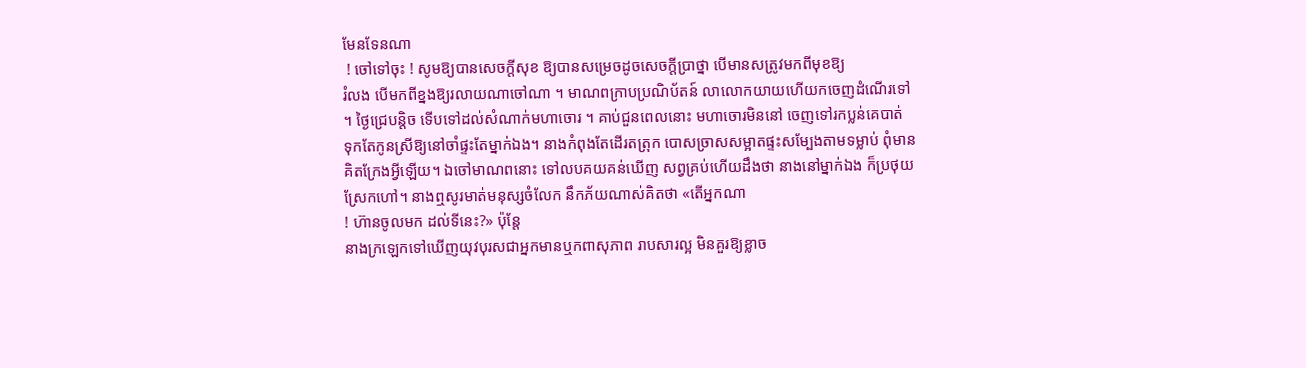មែនទែនណា
 ! ចៅទៅចុះ ! សូមឱ្យបានសេចក្ដីសុខ ឱ្យបានសម្រេចដូចសេចក្ដីប្រាថ្នា បើមានសត្រូវមកពីមុខឱ្យ
រំលង បើមកពីខ្នងឱ្យរលាយណាចៅណា ។ មាណពក្រាបប្រណិប័តន៍ លាលោកយាយហើយកចេញដំណើរទៅ
។ ថ្ងៃជ្រេបន្ដិច ទើបទៅដល់សំណាក់មហាចោរ ។ គាប់ជួនពេលនោះ មហាចោរមិននៅ ចេញទៅរកប្លន់គេបាត់
ទុកតែកូនស្រីឱ្យនៅចាំផ្ទះតែម្នាក់ឯង។ នាងកំពុងតែដើរតត្រុក បោសច្រាសសម្អាតផ្ទះសម្បែងតាមទម្លាប់ ពុំមាន
គិតក្រែងអ្វីឡើយ។ ឯចៅមាណពនោះ ទៅលបគយគន់ឃើញ សព្វគ្រប់ហើយដឹងថា នាងនៅម្នាក់ឯង ក៏ប្រថុយ
ស្រែកហៅ។ នាងឮសូរមាត់មនុស្សចំលែក នឹកភ័យណាស់គិតថា «តើអ្នកណា
! ហ៊ានចូលមក ដល់ទីនេះ?» ប៉ុន្ដែ
នាងក្រឡេកទៅឃើញយុវបុរសជាអ្នកមានឬកពាសុភាព រាបសារល្អ មិនគួរឱ្យខ្លាច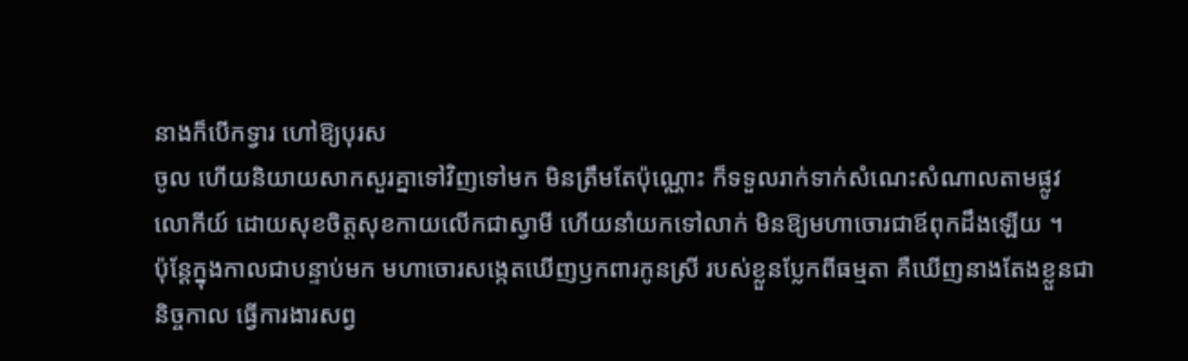នាងក៏បើកទ្វារ ហៅឱ្យបុរស
ចូល ហើយនិយាយសាកសួរគ្នាទៅវិញទៅមក មិនត្រឹមតែប៉ុណ្ណោះ ក៏ទទួលរាក់ទាក់សំណេះសំណាលតាមផ្លូវ
លោកីយ៍ ដោយសុខចិត្ដសុខកាយលើកជាស្វាមី ហើយនាំយកទៅលាក់ មិនឱ្យមហាចោរជាឪពុកដឹងឡើយ ។
ប៉ុន្ដែក្នុងកាលជាបន្ទាប់មក មហាចោរសង្កេតឃើញឫកពារកូនស្រី របស់ខ្លួនប្លែកពីធម្មតា គឺឃើញនាងតែងខ្លួនជា
និច្ចកាល ធ្វើការងារសព្វ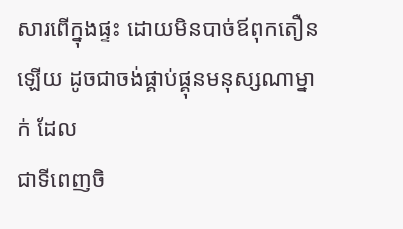សារពើក្នុងផ្ទះ ដោយមិនបាច់ឪពុកតឿនឡើយ ដូចជាចង់ផ្គាប់ផ្គុនមនុស្សណាម្នាក់ ដែល
ជាទីពេញចិ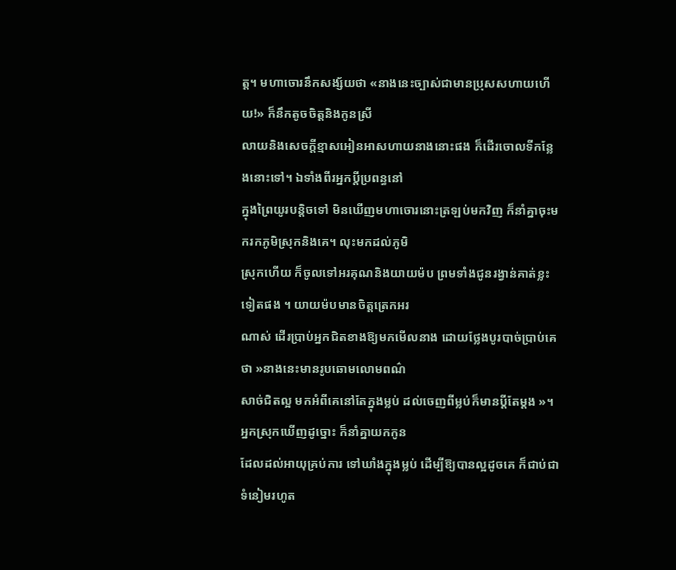ត្ដ។ មហាចោរនឹកសង្ស័យថា «នាងនេះច្បាស់ជាមានប្រុសសហាយហើយ!» ក៏នឹកតូចចិត្ដនិងកូនស្រី
លាយនិងសេចក្ដីខ្មាសអៀនអាសហាយនាងនោះផង ក៏ដើរចោលទីកន្លែងនោះទៅ។ ឯទាំងពីរអ្នកប្ដីប្រពន្ធនៅ
ក្នុងព្រៃយូរបន្ដិចទៅ មិនឃើញមហាចោរនោះត្រឡប់មកវិញ ក៏នាំគ្នាចុះមករកភូមិស្រុកនិងគេ។ លុះមកដល់ភូមិ
ស្រុកហើយ ក៏ចូលទៅអរគុណនិងយាយម៉ប ព្រមទាំងជូនរង្វាន់គាត់ខ្លះទៀតផង ។ យាយម៉បមានចិត្ដត្រេកអរ
ណាស់ ដើរប្រាប់អ្នកជិតខាងឱ្យមកមើលនាង ដោយថ្លែងបូរបាច់ប្រាប់គេថា »នាងនេះមានរូបឆោមលោមពណ៌
សាច់ជិតល្អ មកអំពីគេនៅតែក្នុងម្លប់ ដល់ចេញពីម្លប់ក៏មានប្ដីតែម្ដង »។ អ្នកស្រុកឃើញដូច្នោះ ក៏នាំគ្នាយកកូន
ដែលដល់អាយុគ្រប់ការ ទៅឃាំងក្នុងម្លប់ ដើម្បីឱ្យបានល្អដូចគេ ក៏ជាប់ជាទំនៀមរហូត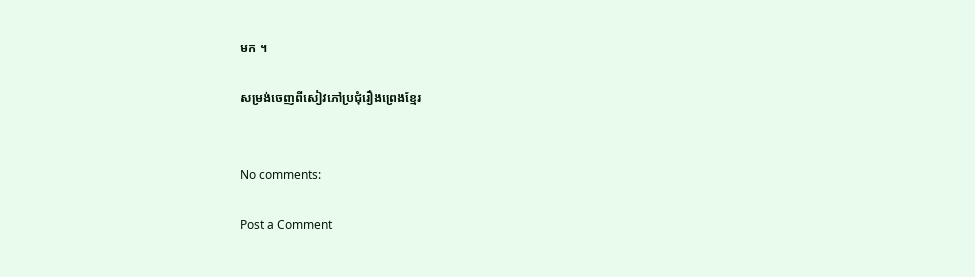មក ។

សម្រង់ចេញពីសៀវភៅប្រជុំរឿងព្រេងខ្មែរ


No comments:

Post a Comment